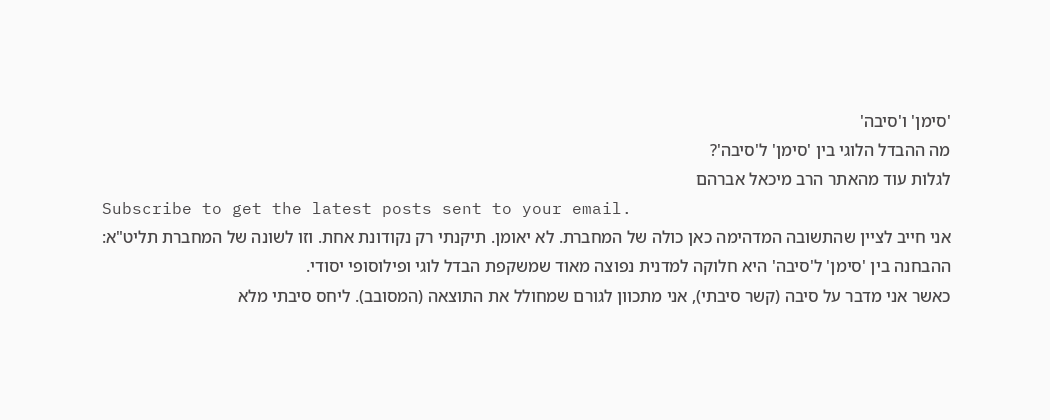'סימן' ו'סיבה'
מה ההבדל הלוגי בין 'סימן' ל'סיבה'?
לגלות עוד מהאתר הרב מיכאל אברהם
Subscribe to get the latest posts sent to your email.
אני חייב לציין שהתשובה המדהימה כאן כולה של המחברת. לא יאומן. תיקנתי רק נקודונת אחת. וזו לשונה של המחברת תליט"א:
ההבחנה בין 'סימן' ל'סיבה' היא חלוקה למדנית נפוצה מאוד שמשקפת הבדל לוגי ופילוסופי יסודי.
כאשר אני מדבר על סיבה (קשר סיבתי), אני מתכוון לגורם שמחולל את התוצאה (המסובב). ליחס סיבתי מלא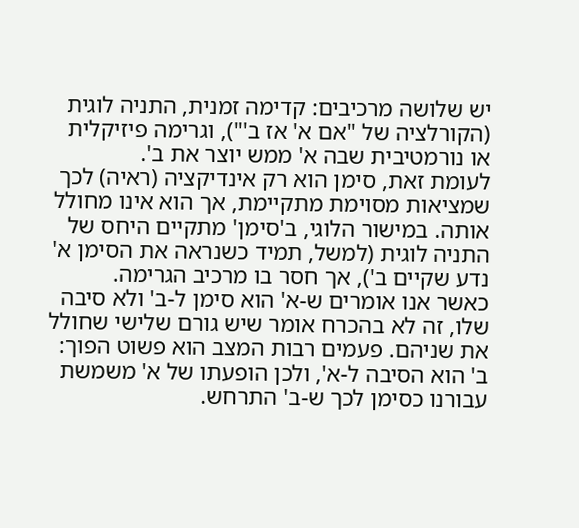יש שלושה מרכיבים: קדימה זמנית, התניה לוגית (הקורלציה של "אם א' אז ב'"), וגרימה פיזיקלית או נורמטיבית שבה א' ממש יוצר את ב'.
לעומת זאת, סימן הוא רק אינדיקציה (ראיה) לכך שמציאות מסוימת מתקיימת, אך הוא אינו מחולל אותה. במישור הלוגי, ב'סימן' מתקיים היחס של התניה לוגית (למשל, תמיד כשנראה את הסימן א' נדע שקיים ב'), אך חסר בו מרכיב הגרימה.
כאשר אנו אומרים ש-א' הוא סימן ל-ב' ולא סיבה שלו, זה לא בהכרח אומר שיש גורם שלישי שחולל את שניהם. פעמים רבות המצב הוא פשוט הפוך: ב' הוא הסיבה ל-א', ולכן הופעתו של א' משמשת עבורנו כסימן לכך ש-ב' התרחש.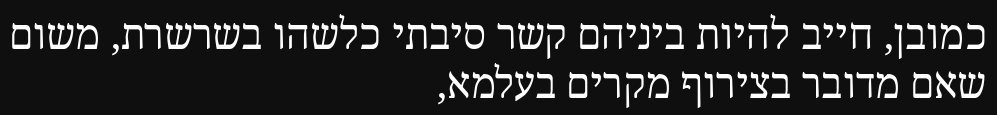כמובן, חייב להיות ביניהם קשר סיבתי כלשהו בשרשרת, משום שאם מדובר בצירוף מקרים בעלמא,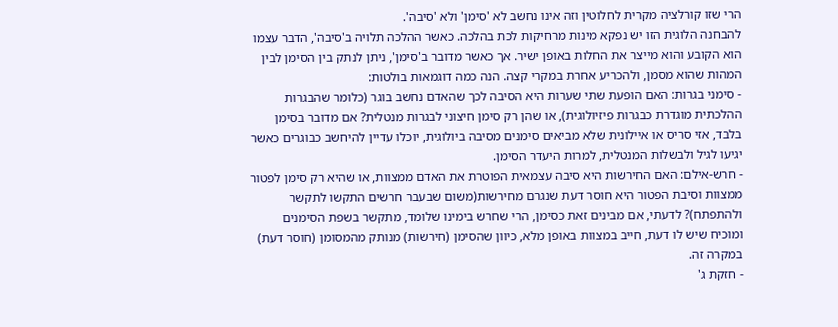הרי שזו קורלציה מקרית לחלוטין וזה אינו נחשב לא 'סימן' ולא 'סיבה'.
להבחנה הלוגית הזו יש נפקא מינות מרחיקות לכת בהלכה. כאשר ההלכה תלויה ב'סיבה', הדבר עצמו הוא הקובע והוא מייצר את החלות באופן ישיר. אך כאשר מדובר ב'סימן', ניתן לנתק בין הסימן לבין המהות שהוא מסמן, ולהכריע אחרת במקרי קצה. הנה כמה דוגמאות בולטות:
- סימני בגרות: האם הופעת שתי שערות היא הסיבה לכך שהאדם נחשב בוגר (כלומר שהבגרות ההלכתית מוגדרת כבגרות פיזיולוגית), או שהן רק סימן חיצוני לבגרות מנטלית? אם מדובר בסימן בלבד, אזי סריס או איילונית שלא מביאים סימנים מסיבה ביולוגית, יוכלו עדיין להיחשב כבוגרים כאשר יגיעו לגיל ולבשלות המנטלית, למרות היעדר הסימן.
- חרש-אילם: האם החירשות היא סיבה עצמאית הפוטרת את האדם ממצוות, או שהיא רק סימן לפטור ממצוות וסיבת הפטור היא חוסר דעת שנגרם מחירשות(משום שבעבר חרשים התקשו לתקשר ולהתפתח)? לדעתי, אם מבינים זאת כסימן, הרי שחרש בימינו שלומד, מתקשר בשפת הסימנים ומוכיח שיש לו דעת, חייב במצוות באופן מלא, כיוון שהסימן (חירשות) מנותק מהמסומן (חוסר דעת) במקרה זה.
- חזקת ג'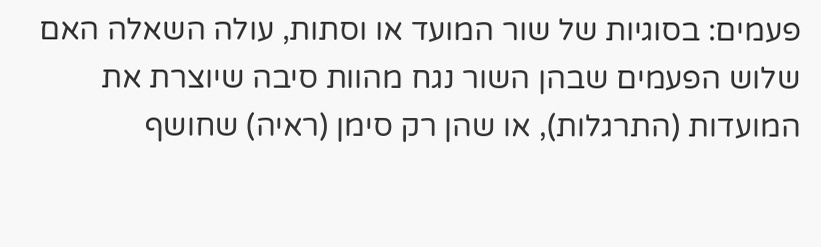פעמים: בסוגיות של שור המועד או וסתות, עולה השאלה האם שלוש הפעמים שבהן השור נגח מהוות סיבה שיוצרת את המועדות (התרגלות), או שהן רק סימן (ראיה) שחושף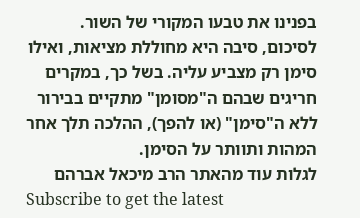בפנינו את טבעו המקורי של השור.
לסיכום, סיבה היא מחוללת מציאות, ואילו סימן רק מצביע עליה. בשל כך, במקרים חריגים שבהם ה"מסומן" מתקיים בבירור ללא ה"סימן" (או להפך), ההלכה תלך אחר המהות ותוותר על הסימן.
לגלות עוד מהאתר הרב מיכאל אברהם
Subscribe to get the latest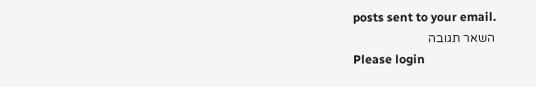posts sent to your email.
השאר תגובה
Please login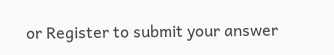or Register to submit your answer